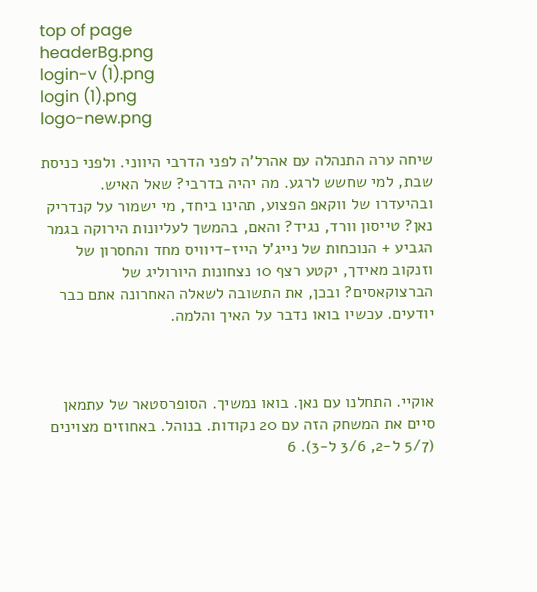top of page
headerBg.png
login-v (1).png
login (1).png
logo-new.png

שיחה ערה התנהלה עם אהרל'ה לפני הדרבי היווני. ולפני כניסת שבת, למי שחשש לרגע. מה יהיה בדרבי? שאל האיש. ובהיעדרו של ווקאפ הפצוע, תהינו ביחד, מי ישמור על קנדריק נאן? טייסון וורד, נגיד? והאם, בהמשך לעליונות הירוקה בגמר הגביע + הנוכחות של נייג'ל הייז-דיוויס מחד והחסרון של וזנקוב מאידך, יקטע רצף 10 נצחונות היורוליג של הברצוקאסים? ובכן, את התשובה לשאלה האחרונה אתם כבר יודעים. עכשיו בואו נדבר על האיך והלמה.



אוקיי. התחלנו עם נאן. בואו נמשיך. הסופרסטאר של עתמאן סיים את המשחק הזה עם 20 נקודות. בנוהל. באחוזים מצוינים (5/7 ל-2, 3/6 ל-3). 6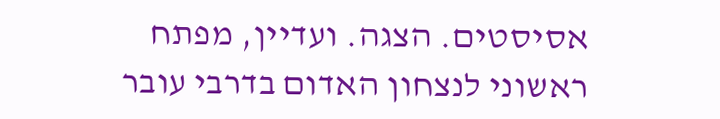אסיסטים. הצגה. ועדיין, מפתח ראשוני לנצחון האדום בדרבי עובר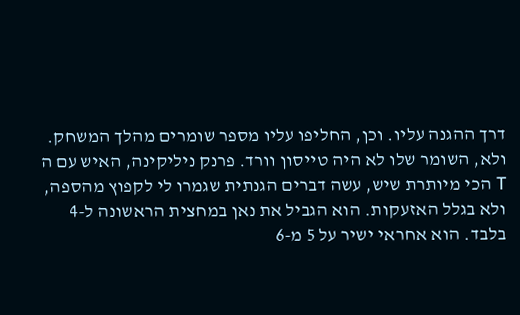דרך ההגנה עליו. וכן, החליפו עליו מספר שומרים מהלך המשחק. ולא, השומר שלו לא היה טייסון וורד. פרנק ניליקינה, האיש עם ה T הכי מיותרת שיש, עשה דברים הגנתית שגמרו לי לקפוץ מהספה, ולא בגלל האזעקות. הוא הגביל את נאן במחצית הראשונה ל-4 בלבד. הוא אחראי ישיר על 5 מ-6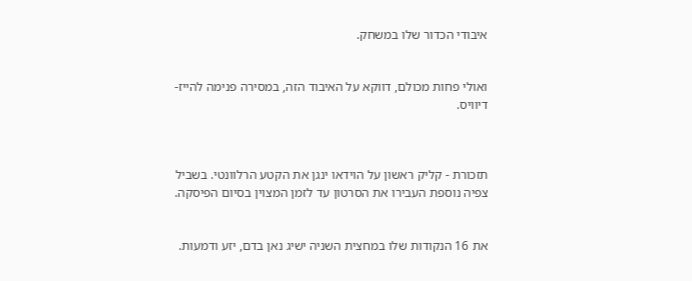איבודי הכדור שלו במשחק.


ואולי פחות מכולם, דווקא על האיבוד הזה, במסירה פנימה להייז-דיוויס.



תזכורת - קליק ראשון על הוידאו ינגן את הקטע הרלוונטי. בשביל צפיה נוספת העבירו את הסרטון עד לזמן המצוין בסיום הפיסקה.


את 16 הנקודות שלו במחצית השניה ישיג נאן בדם, יזע ודמעות.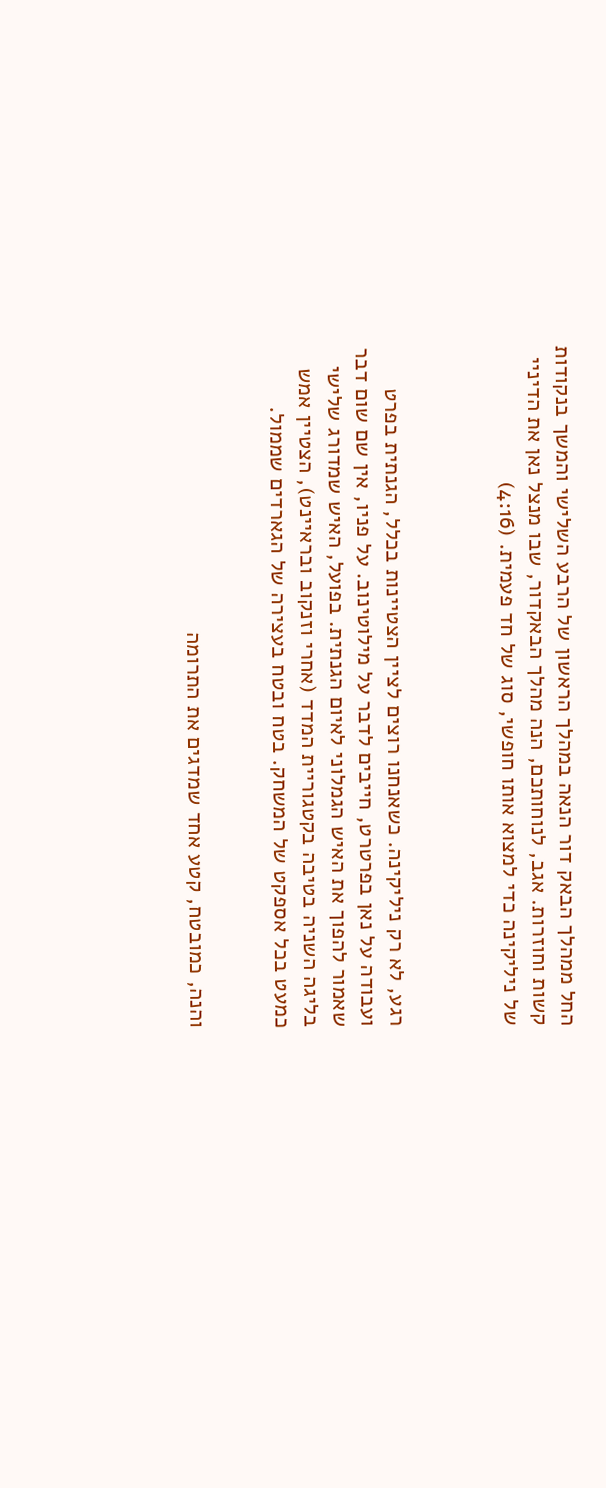החל ממהלך הבאק דור הנאה במהלך הראשון של הרבע השלישי והמשך בנקודות קשות וחוזרות. אגב, לנוחותכם, הנה מהלך הבאקדור, שבו מנצל נאן את הדיניי של ניליקינה כדי למצוא אותו חופשי, סוג של חד פעמית. (4:16)



רגע, לא רק ניליקינה. כשאנחנו רוצים לציין הצטיינות בכלל, הגנתית בפרט ועבודה על נאן בפרטרט, חייבים לדבר על מילוטינוב. על פניו, אין שם שום דבר שאמור להפוך את האיש הגמלוני לאיום הגנתית. בפועל, האיש שמדורג שלישי בליגה השניה בטיבה בקטגוריית המדד (אחרי וזנקוב ובראיינט), הצטיין אמש כמעט בכל אספקט של המשחק. בטח ובטח בעצירה של הגארדים שממול.


והנה, כמובטח, קטע אחד שמדגים את התרומה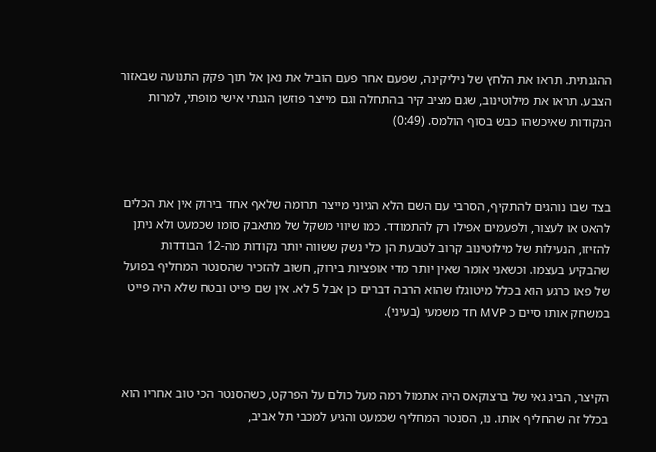ההגנתית. תראו את הלחץ של ניליקינה, שפעם אחר פעם הוביל את נאן אל תוך פקק התנועה שבאזור הצבע. תראו את מילוטינוב, שגם מציב קיר בהתחלה וגם מייצר פוזשן הגנתי אישי מופתי, למרות הנקודות שאיכשהו כבש בסוף הולמס. (0:49)



בצד שבו נוהגים להתקיף, הסרבי עם השם הלא הגיוני מייצר תרומה שלאף אחד בירוק אין את הכלים להאט או לעצור, ולפעמים אפילו רק להתמודד. כמו שיווי משקל של מתאבק סומו שכמעט ולא ניתן להזיזו, הנעילות של מילוטינוב קרוב לטבעת הן כלי נשק ששווה יותר נקודות מה-12 הבודדות שהבקיע בעצמו. וכשאני אומר שאין יותר מדי אופציות בירוק, חשוב להזכיר שהסנטר המחליף בפועל של פאו כרגע הוא בכלל מיטוגלו שהוא הרבה דברים כן אבל 5 לא. אין שם פייט ובטח שלא היה פייט במשחק אותו סיים כ MVP חד משמעי (בעיני).



הקיצר, הביג גאי של ברצוקאס היה אתמול רמה מעל כולם על הפרקט, כשהסנטר הכי טוב אחריו הוא בכלל זה שהחליף אותו. נו, הסנטר המחליף שכמעט והגיע למכבי תל אביב,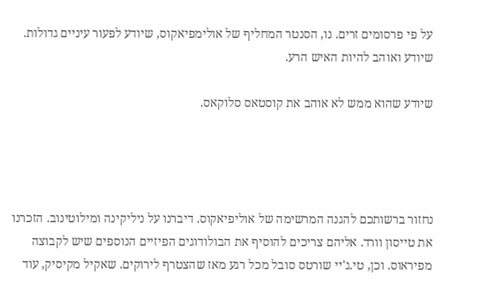על פי פרסומים זרים. נו, הסנטר המחליף של אולימפיאקוס, שיודע לפעור עיניים גדולות. שיודע ואוהב להיות האיש הרע.

שיודע שהוא ממש לא אוהב את קוסטאס סלוקאס.




נחזור ברשותכם להגנה המרשימה של אוליפיאקוס. דיברנו על ניליקינה ומילוטינוב. הזכרנו את טייסון וורד. אליהם צריכים להוסיף את הבולודוגים הפיזיים הנוספים שיש לקבוצה מפיראוס. וכן, טי.ג'יי שורטס סובל מכל רגע מאז שהצטרף לירוקים. שאקיל מקיסיק, עוד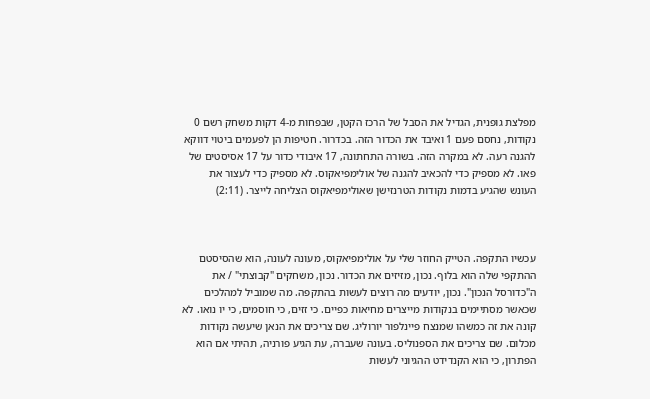מפלצת גופנית, הגדיל את הסבל של הרכז הקטן, שבפחות מ-4 דקות משחק רשם 0 נקודות, נחסם פעם 1 ואיבד את הכדור הזה. בכדרור. חטיפות הן לפעמים ביטוי דווקא להגנה רעה. לא במקרה הזה. בשורה התחתונה, 17 איבודי כדור על 17 אסיסטים של פאו. לא מספיק כדי להכאיב להגנה של אולימפיאקוס. לא מספיק כדי לעצור את העונש שהגיע בדמות נקודות הטרנזישן שאולימפיאקוס הצליחה לייצר. (2:11)



עכשיו התקפה. הטייק החוזר שלי על אולימפיאקוס, מעונה לעונה, הוא שהסיסטם ההתקפי שלה הוא בלוף. נכון, מזיזים את הכדור. נכון, משחקים "קבוצתי" / את ה"כדורסל הנכון". נכון, יודעים מה רוצים לעשות בהתקפה. מה שמוביל למהלכים שכאשר מסתיימים בנקודות מייצרים מחיאות כפיים. כי זזים, כי חוסמים, כי יו נואו. לא קונה את זה כמשהו שמנצח פיינלפור יורוליג. שם צריכים את הנאן שיעשה נקודות מכלום. שם צריכים את הספנוליס. בעונה שעברה, עת הגיע פורניה, תהיתי אם הוא הפתרון, כי הוא הקנדידט ההגיוני לעשות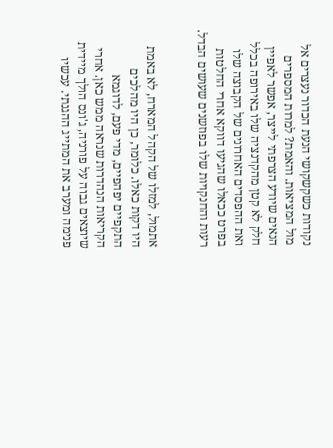נקודות כשקשקושי הנעת הכדור נעצרים אל מול המציאות. והאמת? למרות המספרים הנאים שיודע הצרפתי לייצר, אפשר לאפיין חלק לא קטן מהקדנציה שלו באירופה בכלל ואת ההפסדים האחרונים של הקבוצה שלו בפרט ככאלו שהגיעו דווקא אחרי החלטות רעות והחנקויות שלו בפוזשנים שעושים הבדל.


אתמול, למזלו של הקהל המארח, לא באמת היו דקות כאלו. כלומר, כן היו מהלכים התקפיים יפהפיים, מדי פעם, לדוגמא הקריאות הנהדרות שנראה ממש כאן. אחרי שיוצאים גבוה על פורניה, ג'ונס הולך מיידית פנימה ומערב את המתייג ההגנתי. עכשיו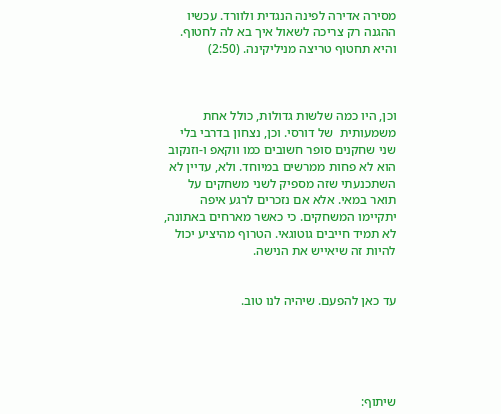מסירה אדירה לפינה הנגדית ולוורד. עכשיו ההגנה רק צריכה לשאול איך בא לה לחטוף. והיא תחטוף טריצה מניליקינה. (2:50)



וכן, היו כמה שלשות גדולות, כולל אחת משמעותית  של דורסי. וכן, נצחון בדרבי בלי שני שחקנים סופר חשובים כמו ווקאפ ו-וזנקוב הוא לא פחות ממרשים במיוחד. ולא, עדיין לא השתכנעתי שזה מספיק לשני משחקים על תואר במאי. אלא אם נזכרים לרגע איפה יתקיימו המשחקים. כי כאשר מארחים באתונה, לא תמיד חייבים גוטוגאי. הטרוף מהיציע יכול להיות זה שיאייש את הנישה.


עד כאן להפעם. שיהיה לנו טוב.





שיתוף: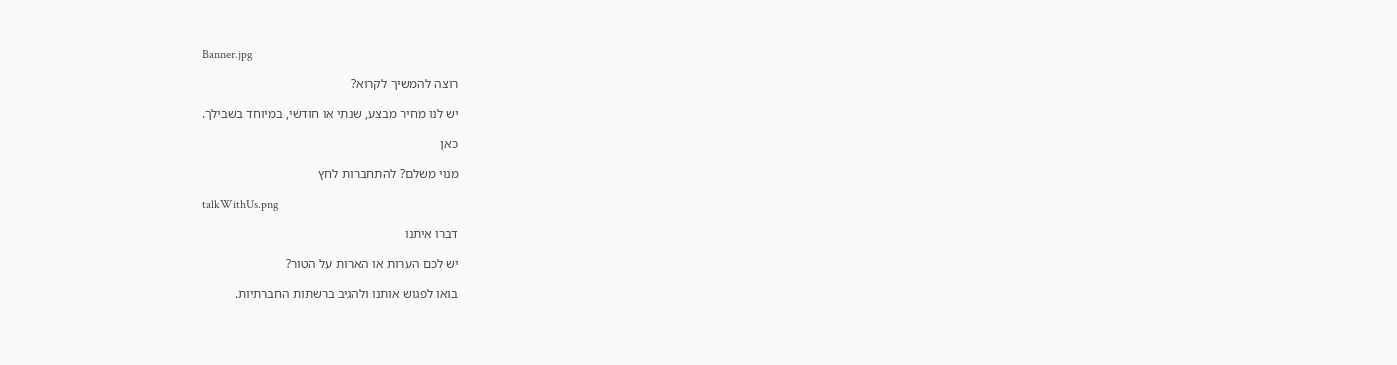Banner.jpg

רוצה להמשיך לקרוא?

יש לנו מחיר מבצע, שנתי או חודשי, במיוחד בשבילך.

כאן

מנוי משלם? להתחברות לחץ

talkWithUs.png

דברו איתנו

יש לכם הערות או הארות על הטור?

בואו לפגוש אותנו ולהגיב ברשתות החברתיות.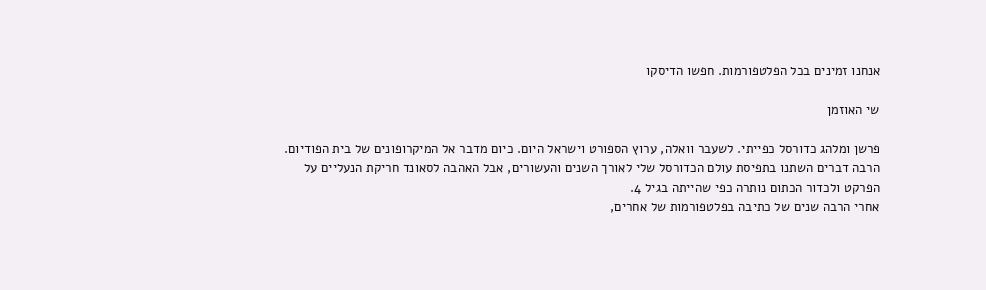אנחנו זמינים בכל הפלטפורמות. חפשו הדיסקו

שי האוזמן

פרשן ומלהג כדורסל כפייתי. לשעבר וואלה, ערוץ הספורט וישראל היום. כיום מדבר אל המיקרופונים של בית הפודיום. הרבה דברים השתנו בתפיסת עולם הכדורסל שלי לאורך השנים והעשורים, אבל האהבה לסאונד חריקת הנעליים על הפרקט ולכדור הכתום נותרה כפי שהייתה בגיל 4.
אחרי הרבה שנים של כתיבה בפלטפורמות של אחרים,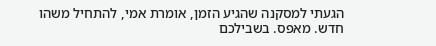הגעתי למסקנה שהגיע הזמן, אומרת אמי, להתחיל משהו חדש. מאפס. בשבילכם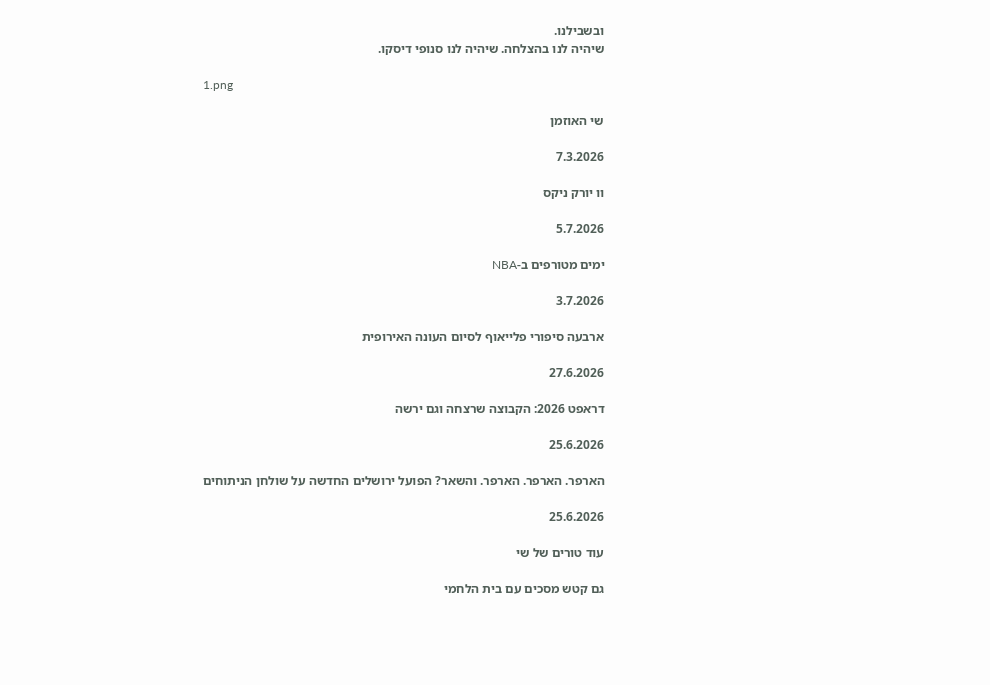ובשבילנו.
שיהיה לנו בהצלחה. שיהיה לנו סנופי דיסקו.

1.png

שי האוזמן

7.3.2026

וו יורק ניקס

5.7.2026

ימים מטורפים ב-NBA

3.7.2026

ארבעה סיפורי פלייאוף לסיום העונה האירופית

27.6.2026

דראפט 2026: הקבוצה שרצחה וגם ירשה

25.6.2026

הארפר. הארפר. הארפר. והשאר? הפועל ירושלים החדשה על שולחן הניתוחים

25.6.2026

עוד טורים של שי

גם קטש מסכים עם בית הלחמי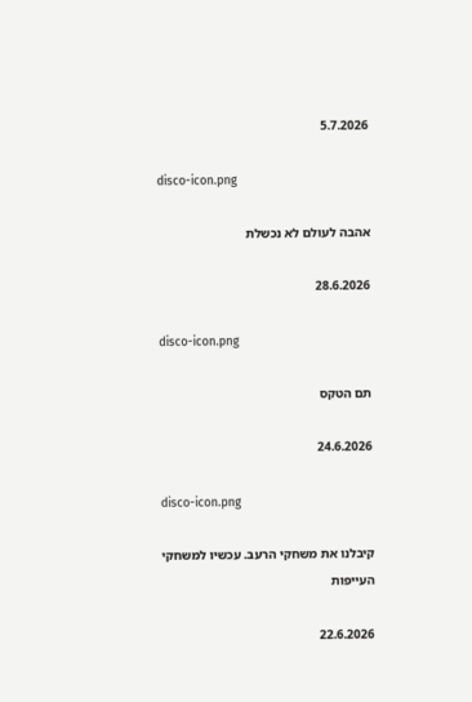5.7.2026

disco-icon.png

אהבה לעולם לא נכשלת

28.6.2026

disco-icon.png

תם הטקס

24.6.2026

disco-icon.png

קיבלנו את משחקי הרעב. עכשיו למשחקי העייפות

22.6.2026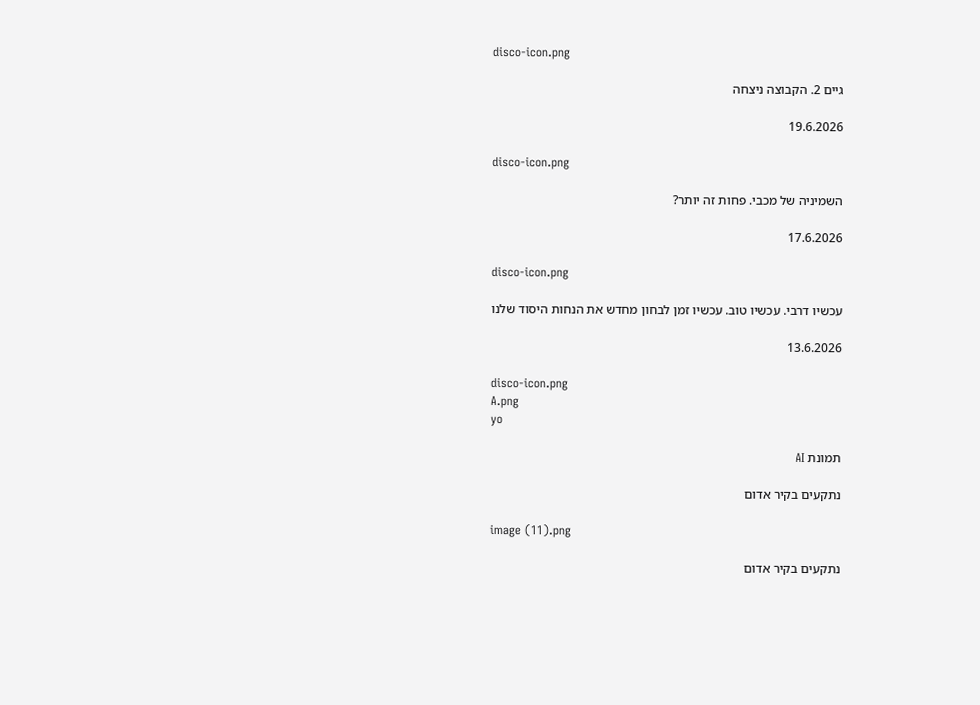disco-icon.png

גיים 2. הקבוצה ניצחה

19.6.2026

disco-icon.png

השמיניה של מכבי. פחות זה יותר?

17.6.2026

disco-icon.png

עכשיו דרבי. עכשיו טוב. עכשיו זמן לבחון מחדש את הנחות היסוד שלנו

13.6.2026

disco-icon.png
A.png
yo

תמונת AI

נתקעים בקיר אדום

image (11).png

נתקעים בקיר אדום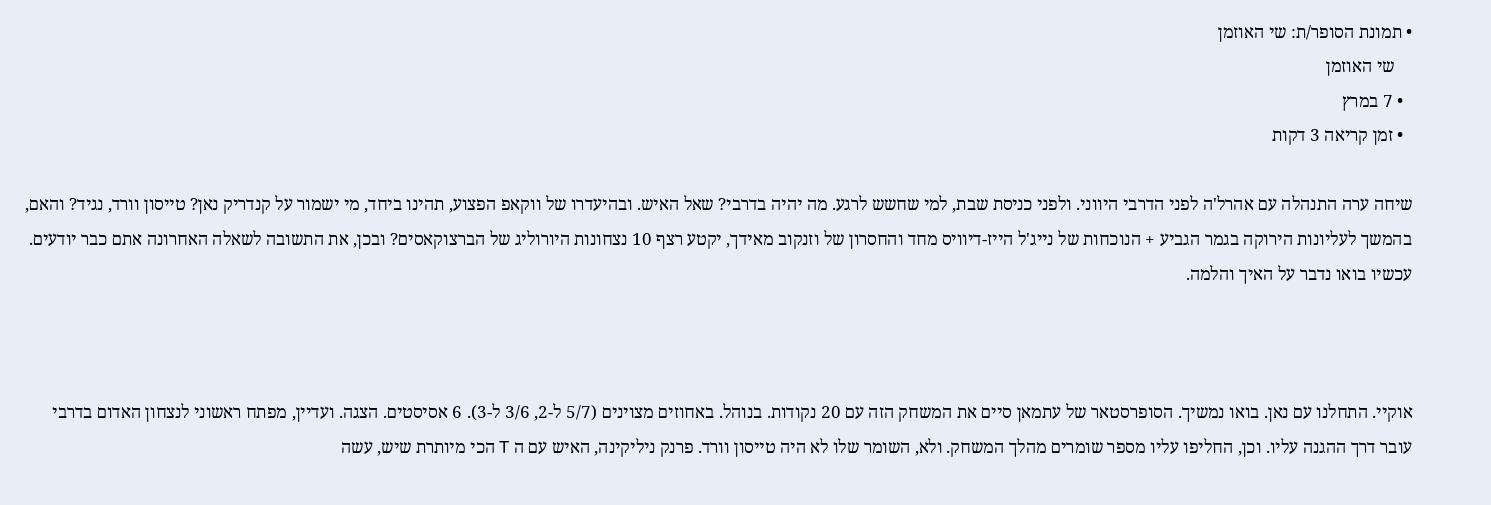• תמונת הסופר/ת: שי האוזמן
    שי האוזמן
  • 7 במרץ
  • זמן קריאה 3 דקות

שיחה ערה התנהלה עם אהרל'ה לפני הדרבי היווני. ולפני כניסת שבת, למי שחשש לרגע. מה יהיה בדרבי? שאל האיש. ובהיעדרו של ווקאפ הפצוע, תהינו ביחד, מי ישמור על קנדריק נאן? טייסון וורד, נגיד? והאם, בהמשך לעליונות הירוקה בגמר הגביע + הנוכחות של נייג'ל הייז-דיוויס מחד והחסרון של וזנקוב מאידך, יקטע רצף 10 נצחונות היורוליג של הברצוקאסים? ובכן, את התשובה לשאלה האחרונה אתם כבר יודעים. עכשיו בואו נדבר על האיך והלמה.



אוקיי. התחלנו עם נאן. בואו נמשיך. הסופרסטאר של עתמאן סיים את המשחק הזה עם 20 נקודות. בנוהל. באחוזים מצוינים (5/7 ל-2, 3/6 ל-3). 6 אסיסטים. הצגה. ועדיין, מפתח ראשוני לנצחון האדום בדרבי עובר דרך ההגנה עליו. וכן, החליפו עליו מספר שומרים מהלך המשחק. ולא, השומר שלו לא היה טייסון וורד. פרנק ניליקינה, האיש עם ה T הכי מיותרת שיש, עשה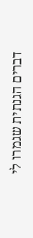דברים הגנתית שגמרו לי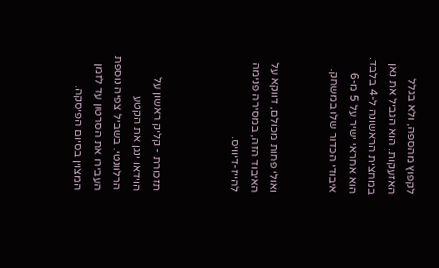לקפוץ מהספה, ולא בגלל האזעקות. הוא הגביל את נאן במחצית הראשונה ל-4 בלבד. הוא אחראי ישיר על 5 מ-6 איבודי הכדור שלו במשחק.


ואולי פחות מכולם, דווקא על האיבוד הזה, במסירה פנימה להייז-דיוויס.



תזכורת - קליק ראשון על הוידאו ינגן את הקטע הרלוונטי. בשביל צפיה נוספת העבירו את הסרטון עד לזמן המצוין בסיום הפיסקה.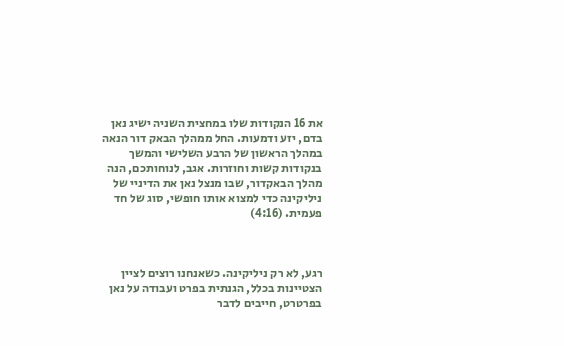את 16 הנקודות שלו במחצית השניה ישיג נאן בדם, יזע ודמעות. החל ממהלך הבאק דור הנאה במהלך הראשון של הרבע השלישי והמשך בנקודות קשות וחוזרות. אגב, לנוחותכם, הנה מהלך הבאקדור, שבו מנצל נאן את הדיניי של ניליקינה כדי למצוא אותו חופשי, סוג של חד פעמית. (4:16)



רגע, לא רק ניליקינה. כשאנחנו רוצים לציין הצטיינות בכלל, הגנתית בפרט ועבודה על נאן בפרטרט, חייבים לדבר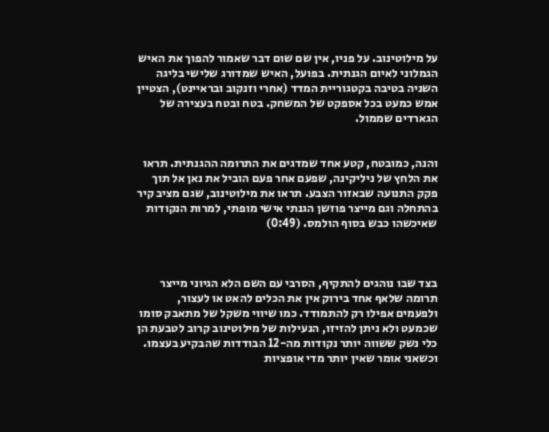על מילוטינוב. על פניו, אין שם שום דבר שאמור להפוך את האיש הגמלוני לאיום הגנתית. בפועל, האיש שמדורג שלישי בליגה השניה בטיבה בקטגוריית המדד (אחרי וזנקוב ובראיינט), הצטיין אמש כמעט בכל אספקט של המשחק. בטח ובטח בעצירה של הגארדים שממול.


והנה, כמובטח, קטע אחד שמדגים את התרומה ההגנתית. תראו את הלחץ של ניליקינה, שפעם אחר פעם הוביל את נאן אל תוך פקק התנועה שבאזור הצבע. תראו את מילוטינוב, שגם מציב קיר בהתחלה וגם מייצר פוזשן הגנתי אישי מופתי, למרות הנקודות שאיכשהו כבש בסוף הולמס. (0:49)



בצד שבו נוהגים להתקיף, הסרבי עם השם הלא הגיוני מייצר תרומה שלאף אחד בירוק אין את הכלים להאט או לעצור, ולפעמים אפילו רק להתמודד. כמו שיווי משקל של מתאבק סומו שכמעט ולא ניתן להזיזו, הנעילות של מילוטינוב קרוב לטבעת הן כלי נשק ששווה יותר נקודות מה-12 הבודדות שהבקיע בעצמו. וכשאני אומר שאין יותר מדי אופציות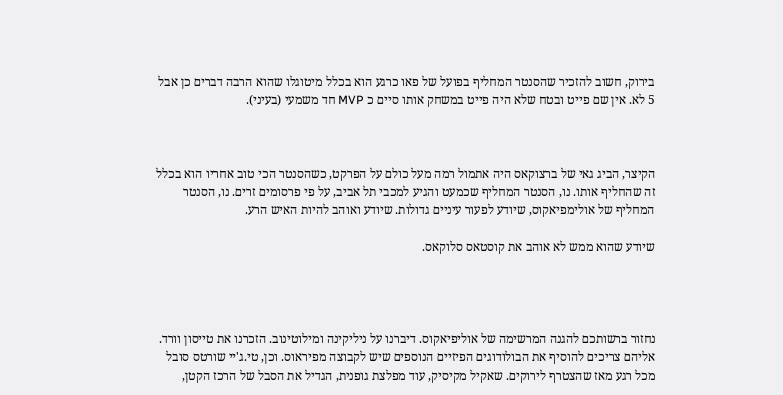בירוק, חשוב להזכיר שהסנטר המחליף בפועל של פאו כרגע הוא בכלל מיטוגלו שהוא הרבה דברים כן אבל 5 לא. אין שם פייט ובטח שלא היה פייט במשחק אותו סיים כ MVP חד משמעי (בעיני).



הקיצר, הביג גאי של ברצוקאס היה אתמול רמה מעל כולם על הפרקט, כשהסנטר הכי טוב אחריו הוא בכלל זה שהחליף אותו. נו, הסנטר המחליף שכמעט והגיע למכבי תל אביב, על פי פרסומים זרים. נו, הסנטר המחליף של אולימפיאקוס, שיודע לפעור עיניים גדולות. שיודע ואוהב להיות האיש הרע.

שיודע שהוא ממש לא אוהב את קוסטאס סלוקאס.




נחזור ברשותכם להגנה המרשימה של אוליפיאקוס. דיברנו על ניליקינה ומילוטינוב. הזכרנו את טייסון וורד. אליהם צריכים להוסיף את הבולודוגים הפיזיים הנוספים שיש לקבוצה מפיראוס. וכן, טי.ג'יי שורטס סובל מכל רגע מאז שהצטרף לירוקים. שאקיל מקיסיק, עוד מפלצת גופנית, הגדיל את הסבל של הרכז הקטן,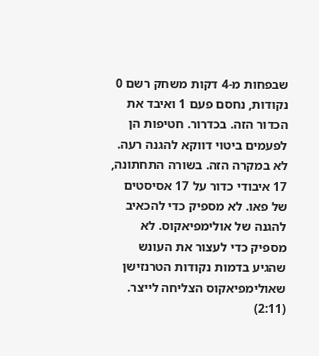שבפחות מ-4 דקות משחק רשם 0 נקודות, נחסם פעם 1 ואיבד את הכדור הזה. בכדרור. חטיפות הן לפעמים ביטוי דווקא להגנה רעה. לא במקרה הזה. בשורה התחתונה, 17 איבודי כדור על 17 אסיסטים של פאו. לא מספיק כדי להכאיב להגנה של אולימפיאקוס. לא מספיק כדי לעצור את העונש שהגיע בדמות נקודות הטרנזישן שאולימפיאקוס הצליחה לייצר. (2:11)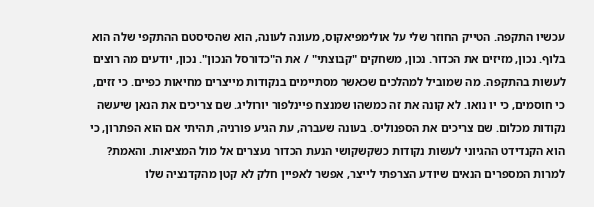עכשיו התקפה. הטייק החוזר שלי על אולימפיאקוס, מעונה לעונה, הוא שהסיסטם ההתקפי שלה הוא בלוף. נכון, מזיזים את הכדור. נכון, משחקים "קבוצתי" / את ה"כדורסל הנכון". נכון, יודעים מה רוצים לעשות בהתקפה. מה שמוביל למהלכים שכאשר מסתיימים בנקודות מייצרים מחיאות כפיים. כי זזים, כי חוסמים, כי יו נואו. לא קונה את זה כמשהו שמנצח פיינלפור יורוליג. שם צריכים את הנאן שיעשה נקודות מכלום. שם צריכים את הספנוליס. בעונה שעברה, עת הגיע פורניה, תהיתי אם הוא הפתרון, כי הוא הקנדידט ההגיוני לעשות נקודות כשקשקושי הנעת הכדור נעצרים אל מול המציאות. והאמת? למרות המספרים הנאים שיודע הצרפתי לייצר, אפשר לאפיין חלק לא קטן מהקדנציה שלו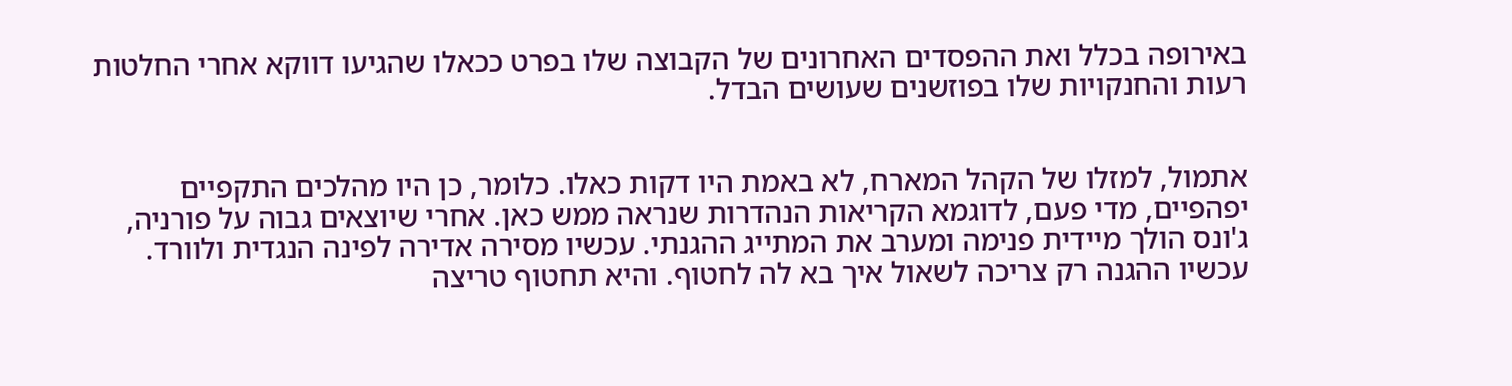באירופה בכלל ואת ההפסדים האחרונים של הקבוצה שלו בפרט ככאלו שהגיעו דווקא אחרי החלטות רעות והחנקויות שלו בפוזשנים שעושים הבדל.


אתמול, למזלו של הקהל המארח, לא באמת היו דקות כאלו. כלומר, כן היו מהלכים התקפיים יפהפיים, מדי פעם, לדוגמא הקריאות הנהדרות שנראה ממש כאן. אחרי שיוצאים גבוה על פורניה, ג'ונס הולך מיידית פנימה ומערב את המתייג ההגנתי. עכשיו מסירה אדירה לפינה הנגדית ולוורד. עכשיו ההגנה רק צריכה לשאול איך בא לה לחטוף. והיא תחטוף טריצה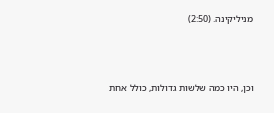מניליקינה. (2:50)



וכן, היו כמה שלשות גדולות, כולל אחת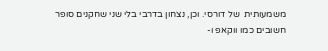משמעותית  של דורסי. וכן, נצחון בדרבי בלי שני שחקנים סופר חשובים כמו ווקאפ ו-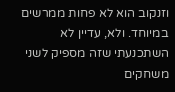וזנקוב הוא לא פחות ממרשים במיוחד. ולא, עדיין לא השתכנעתי שזה מספיק לשני משחקים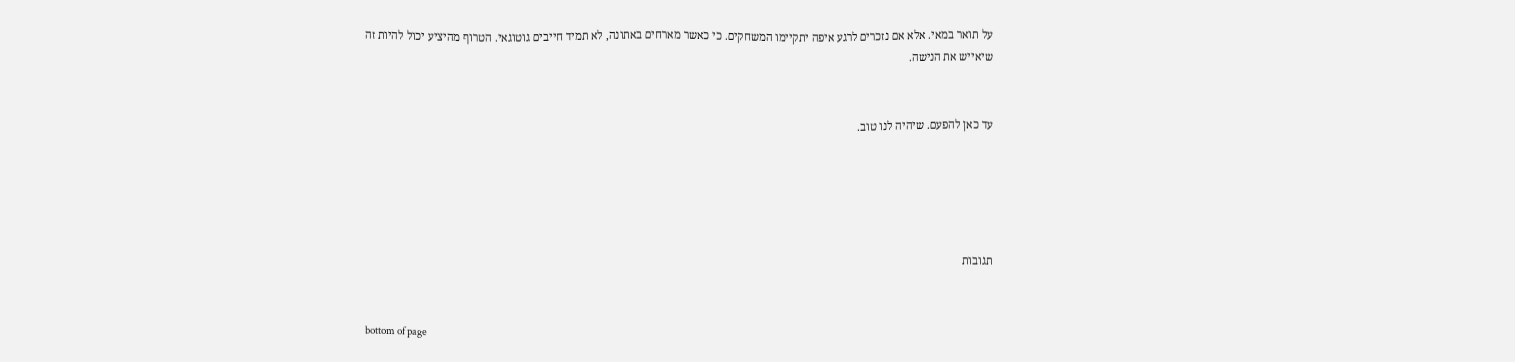על תואר במאי. אלא אם נזכרים לרגע איפה יתקיימו המשחקים. כי כאשר מארחים באתונה, לא תמיד חייבים גוטוגאי. הטרוף מהיציע יכול להיות זה שיאייש את הנישה.


עד כאן להפעם. שיהיה לנו טוב.





תגובות


bottom of page